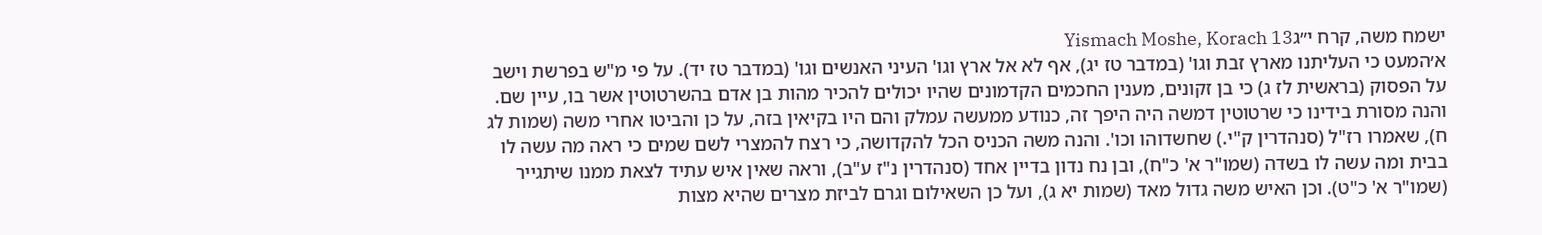ישמח משה, קרח י״גYismach Moshe, Korach 13
א׳המעט כי העליתנו מארץ זבת וגו' (במדבר טז יג), אף לא אל ארץ וגו' העיני האנשים וגו' (במדבר טז יד). על פי מ"ש בפרשת וישב על הפסוק (בראשית לז ג) כי בן זקונים, מענין החכמים הקדמונים שהיו יכולים להכיר מהות בן אדם בהשרטוטין אשר בו, עיין שם. והנה מסורת בידינו כי שרטוטין דמשה היה היפך זה, כנודע ממעשה עמלק והם היו בקיאין בזה, על כן והביטו אחרי משה (שמות לג ח), שאמרו רז"ל (סנהדרין ק"י.) שחשדוהו וכו'. והנה משה הכניס הכל להקדושה, כי רצח להמצרי לשם שמים כי ראה מה עשה לו בבית ומה עשה לו בשדה (שמו"ר א' כ"ח), ובן נח נדון בדיין אחד (סנהדרין נ"ז ע"ב), וראה שאין איש עתיד לצאת ממנו שיתגייר (שמו"ר א' כ"ט). וכן האיש משה גדול מאד (שמות יא ג), ועל כן השאילום וגרם לביזת מצרים שהיא מצות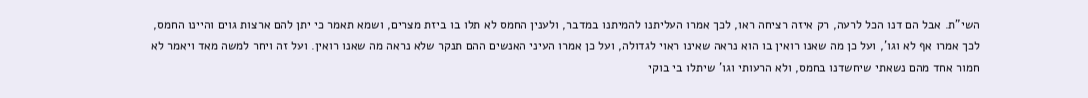השי"ת. אבל הם דנו הכל לרעה, רק איזה רציחה ראו, לכך אמרו העליתנו להמיתנו במדבר, ולענין החמס לא תלו בו ביזת מצרים, ושמא תאמר כי יתן להם ארצות גוים והיינו החמס, לכך אמרו אף לא וגו', ועל כן מה שאנו רואין בו הוא נראה שאינו ראוי לגדולה, ועל כן אמרו העיני האנשים ההם תנקר שלא נראה מה שאנו רואין. ועל זה ויחר למשה מאד ויאמר לא חמור אחד מהם נשאתי שיחשדנו בחמס, ולא הרעותי וגו' שיתלו בי בוקי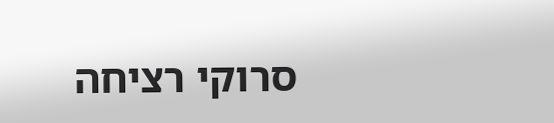סרוקי רציחה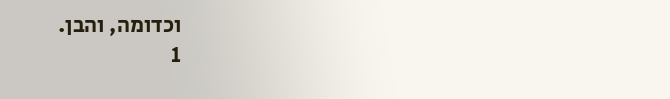וכדומה, והבן.
1